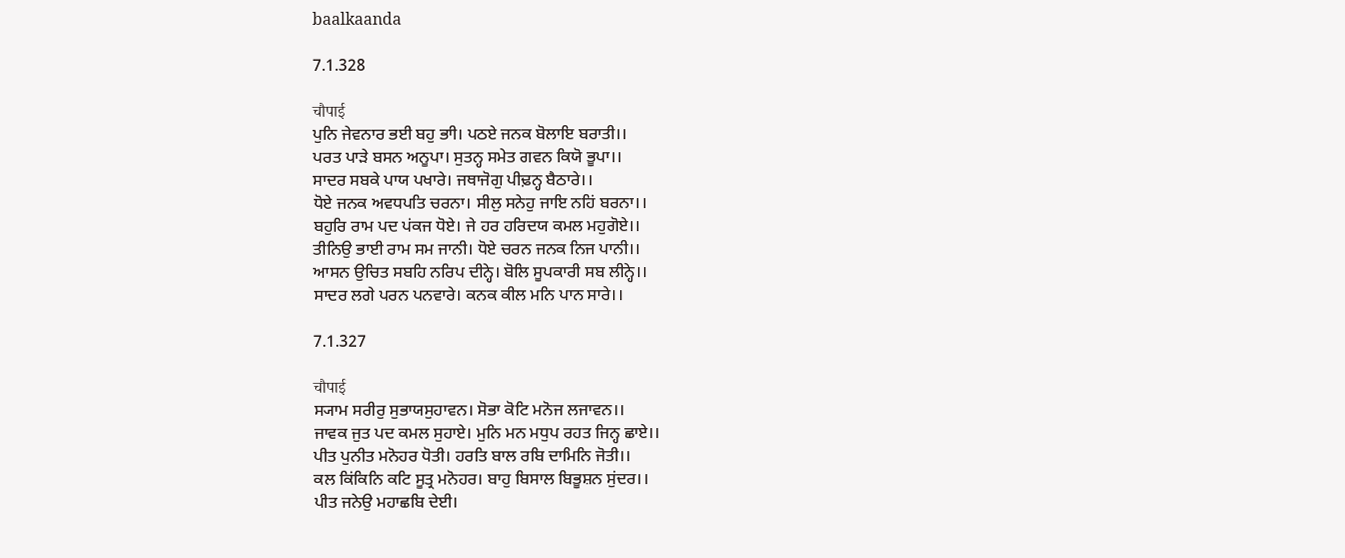baalkaanda

7.1.328

चौपाई
ਪੁਨਿ ਜੇਵਨਾਰ ਭਈ ਬਹੁ ਭਾੀ। ਪਠਏ ਜਨਕ ਬੋਲਾਇ ਬਰਾਤੀ।।
ਪਰਤ ਪਾਡ਼ੇ ਬਸਨ ਅਨੂਪਾ। ਸੁਤਨ੍ਹ ਸਮੇਤ ਗਵਨ ਕਿਯੋ ਭੂਪਾ।।
ਸਾਦਰ ਸਬਕੇ ਪਾਯ ਪਖਾਰੇ। ਜਥਾਜੋਗੁ ਪੀਢ਼ਨ੍ਹ ਬੈਠਾਰੇ।।
ਧੋਏ ਜਨਕ ਅਵਧਪਤਿ ਚਰਨਾ। ਸੀਲੁ ਸਨੇਹੁ ਜਾਇ ਨਹਿਂ ਬਰਨਾ।।
ਬਹੁਰਿ ਰਾਮ ਪਦ ਪਂਕਜ ਧੋਏ। ਜੇ ਹਰ ਹਰਿਦਯ ਕਮਲ ਮਹੁਗੋਏ।।
ਤੀਨਿਉ ਭਾਈ ਰਾਮ ਸਮ ਜਾਨੀ। ਧੋਏ ਚਰਨ ਜਨਕ ਨਿਜ ਪਾਨੀ।।
ਆਸਨ ਉਚਿਤ ਸਬਹਿ ਨਰਿਪ ਦੀਨ੍ਹੇ। ਬੋਲਿ ਸੂਪਕਾਰੀ ਸਬ ਲੀਨ੍ਹੇ।।
ਸਾਦਰ ਲਗੇ ਪਰਨ ਪਨਵਾਰੇ। ਕਨਕ ਕੀਲ ਮਨਿ ਪਾਨ ਸਾਰੇ।।

7.1.327

चौपाई
ਸ੍ਯਾਮ ਸਰੀਰੁ ਸੁਭਾਯਸੁਹਾਵਨ। ਸੋਭਾ ਕੋਟਿ ਮਨੋਜ ਲਜਾਵਨ।।
ਜਾਵਕ ਜੁਤ ਪਦ ਕਮਲ ਸੁਹਾਏ। ਮੁਨਿ ਮਨ ਮਧੁਪ ਰਹਤ ਜਿਨ੍ਹ ਛਾਏ।।
ਪੀਤ ਪੁਨੀਤ ਮਨੋਹਰ ਧੋਤੀ। ਹਰਤਿ ਬਾਲ ਰਬਿ ਦਾਮਿਨਿ ਜੋਤੀ।।
ਕਲ ਕਿਂਕਿਨਿ ਕਟਿ ਸੂਤ੍ਰ ਮਨੋਹਰ। ਬਾਹੁ ਬਿਸਾਲ ਬਿਭੂਸ਼ਨ ਸੁਂਦਰ।।
ਪੀਤ ਜਨੇਉ ਮਹਾਛਬਿ ਦੇਈ।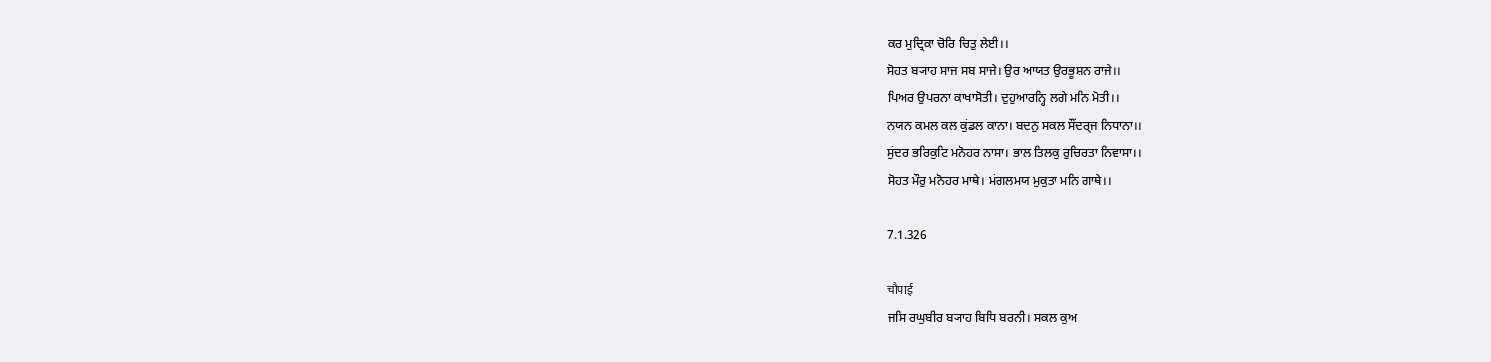ਕਰ ਮੁਦ੍ਰਿਕਾ ਚੋਰਿ ਚਿਤੁ ਲੇਈ।।
ਸੋਹਤ ਬ੍ਯਾਹ ਸਾਜ ਸਬ ਸਾਜੇ। ਉਰ ਆਯਤ ਉਰਭੂਸ਼ਨ ਰਾਜੇ।।
ਪਿਅਰ ਉਪਰਨਾ ਕਾਖਾਸੋਤੀ। ਦੁਹੁਆਰਨ੍ਹਿ ਲਗੇ ਮਨਿ ਮੋਤੀ।।
ਨਯਨ ਕਮਲ ਕਲ ਕੁਂਡਲ ਕਾਨਾ। ਬਦਨੁ ਸਕਲ ਸੌਂਦਰ੍ਜ ਨਿਧਾਨਾ।।
ਸੁਂਦਰ ਭਰਿਕੁਟਿ ਮਨੋਹਰ ਨਾਸਾ। ਭਾਲ ਤਿਲਕੁ ਰੁਚਿਰਤਾ ਨਿਵਾਸਾ।।
ਸੋਹਤ ਮੌਰੁ ਮਨੋਹਰ ਮਾਥੇ। ਮਂਗਲਮਯ ਮੁਕੁਤਾ ਮਨਿ ਗਾਥੇ।।

7.1.326

चौपाई
ਜਸਿ ਰਘੁਬੀਰ ਬ੍ਯਾਹ ਬਿਧਿ ਬਰਨੀ। ਸਕਲ ਕੁਅ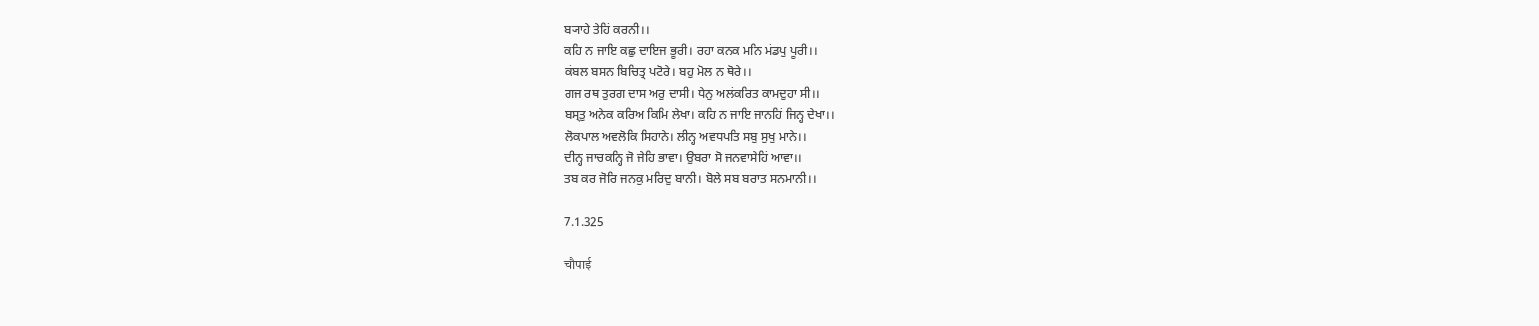ਬ੍ਯਾਹੇ ਤੇਹਿਂ ਕਰਨੀ।।
ਕਹਿ ਨ ਜਾਇ ਕਛੁ ਦਾਇਜ ਭੂਰੀ। ਰਹਾ ਕਨਕ ਮਨਿ ਮਂਡਪੁ ਪੂਰੀ।।
ਕਂਬਲ ਬਸਨ ਬਿਚਿਤ੍ਰ ਪਟੋਰੇ। ਬਹੁ ਮੋਲ ਨ ਥੋਰੇ।।
ਗਜ ਰਥ ਤੁਰਗ ਦਾਸ ਅਰੁ ਦਾਸੀ। ਧੇਨੁ ਅਲਂਕਰਿਤ ਕਾਮਦੁਹਾ ਸੀ।।
ਬਸ੍ਤੁ ਅਨੇਕ ਕਰਿਅ ਕਿਮਿ ਲੇਖਾ। ਕਹਿ ਨ ਜਾਇ ਜਾਨਹਿਂ ਜਿਨ੍ਹ ਦੇਖਾ।।
ਲੋਕਪਾਲ ਅਵਲੋਕਿ ਸਿਹਾਨੇ। ਲੀਨ੍ਹ ਅਵਧਪਤਿ ਸਬੁ ਸੁਖੁ ਮਾਨੇ।।
ਦੀਨ੍ਹ ਜਾਚਕਨ੍ਹਿ ਜੋ ਜੇਹਿ ਭਾਵਾ। ਉਬਰਾ ਸੋ ਜਨਵਾਸੇਹਿਂ ਆਵਾ।।
ਤਬ ਕਰ ਜੋਰਿ ਜਨਕੁ ਮਰਿਦੁ ਬਾਨੀ। ਬੋਲੇ ਸਬ ਬਰਾਤ ਸਨਮਾਨੀ।।

7.1.325

चौपाई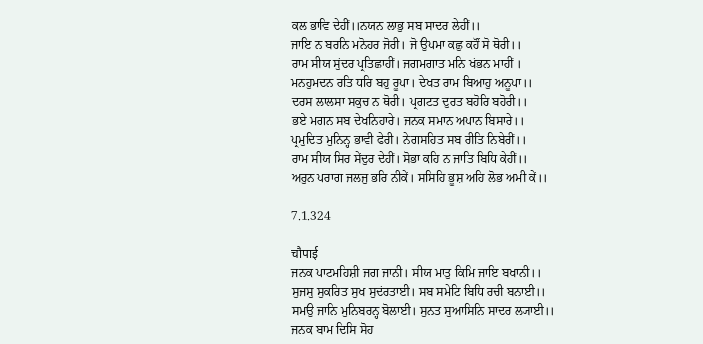ਕਲ ਭਾਵਿ ਦੇਹੀਂ।।ਨਯਨ ਲਾਭੁ ਸਬ ਸਾਦਰ ਲੇਹੀਂ।।
ਜਾਇ ਨ ਬਰਨਿ ਮਨੋਹਰ ਜੋਰੀ। ਜੋ ਉਪਮਾ ਕਛੁ ਕਹੌਂ ਸੋ ਥੋਰੀ।।
ਰਾਮ ਸੀਯ ਸੁਂਦਰ ਪ੍ਰਤਿਛਾਹੀਂ। ਜਗਮਗਾਤ ਮਨਿ ਖਂਭਨ ਮਾਹੀਂ ।
ਮਨਹੁਮਦਨ ਰਤਿ ਧਰਿ ਬਹੁ ਰੂਪਾ। ਦੇਖਤ ਰਾਮ ਬਿਆਹੁ ਅਨੂਪਾ।।
ਦਰਸ ਲਾਲਸਾ ਸਕੁਚ ਨ ਥੋਰੀ। ਪ੍ਰਗਟਤ ਦੁਰਤ ਬਹੋਰਿ ਬਹੋਰੀ।।
ਭਏ ਮਗਨ ਸਬ ਦੇਖਨਿਹਾਰੇ। ਜਨਕ ਸਮਾਨ ਅਪਾਨ ਬਿਸਾਰੇ।।
ਪ੍ਰਮੁਦਿਤ ਮੁਨਿਨ੍ਹ ਭਾਵੀ ਫੇਰੀ। ਨੇਗਸਹਿਤ ਸਬ ਰੀਤਿ ਨਿਬੇਰੀਂ।।
ਰਾਮ ਸੀਯ ਸਿਰ ਸੇਂਦੁਰ ਦੇਹੀਂ। ਸੋਭਾ ਕਹਿ ਨ ਜਾਤਿ ਬਿਧਿ ਕੇਹੀਂ।।
ਅਰੁਨ ਪਰਾਗ ਜਲਜੁ ਭਰਿ ਨੀਕੇਂ। ਸਸਿਹਿ ਭੂਸ਼ ਅਹਿ ਲੋਭ ਅਮੀ ਕੇਂ।।

7.1.324

चौपाई
ਜਨਕ ਪਾਟਮਹਿਸ਼ੀ ਜਗ ਜਾਨੀ। ਸੀਯ ਮਾਤੁ ਕਿਮਿ ਜਾਇ ਬਖਾਨੀ।।
ਸੁਜਸੁ ਸੁਕਰਿਤ ਸੁਖ ਸੁਦਂਰਤਾਈ। ਸਬ ਸਮੇਟਿ ਬਿਧਿ ਰਚੀ ਬਨਾਈ।।
ਸਮਉ ਜਾਨਿ ਮੁਨਿਬਰਨ੍ਹ ਬੋਲਾਈ। ਸੁਨਤ ਸੁਆਸਿਨਿ ਸਾਦਰ ਲ੍ਯਾਈ।।
ਜਨਕ ਬਾਮ ਦਿਸਿ ਸੋਹ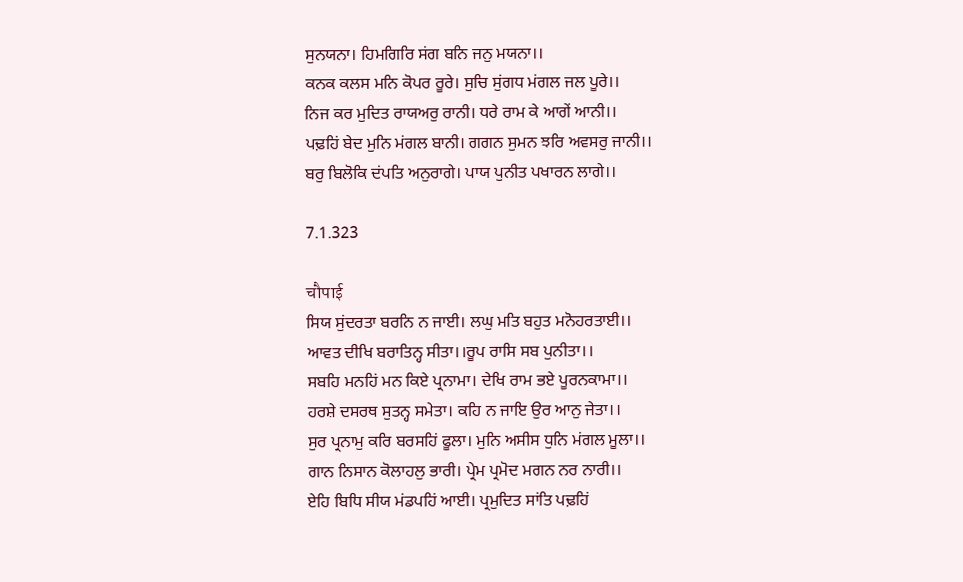ਸੁਨਯਨਾ। ਹਿਮਗਿਰਿ ਸਂਗ ਬਨਿ ਜਨੁ ਮਯਨਾ।।
ਕਨਕ ਕਲਸ ਮਨਿ ਕੋਪਰ ਰੂਰੇ। ਸੁਚਿ ਸੁਂਗਧ ਮਂਗਲ ਜਲ ਪੂਰੇ।।
ਨਿਜ ਕਰ ਮੁਦਿਤ ਰਾਯਅਰੁ ਰਾਨੀ। ਧਰੇ ਰਾਮ ਕੇ ਆਗੇਂ ਆਨੀ।।
ਪਢ਼ਹਿਂ ਬੇਦ ਮੁਨਿ ਮਂਗਲ ਬਾਨੀ। ਗਗਨ ਸੁਮਨ ਝਰਿ ਅਵਸਰੁ ਜਾਨੀ।।
ਬਰੁ ਬਿਲੋਕਿ ਦਂਪਤਿ ਅਨੁਰਾਗੇ। ਪਾਯ ਪੁਨੀਤ ਪਖਾਰਨ ਲਾਗੇ।।

7.1.323

चौपाई
ਸਿਯ ਸੁਂਦਰਤਾ ਬਰਨਿ ਨ ਜਾਈ। ਲਘੁ ਮਤਿ ਬਹੁਤ ਮਨੋਹਰਤਾਈ।।
ਆਵਤ ਦੀਖਿ ਬਰਾਤਿਨ੍ਹ ਸੀਤਾ।।ਰੂਪ ਰਾਸਿ ਸਬ ਪੁਨੀਤਾ।।
ਸਬਹਿ ਮਨਹਿਂ ਮਨ ਕਿਏ ਪ੍ਰਨਾਮਾ। ਦੇਖਿ ਰਾਮ ਭਏ ਪੂਰਨਕਾਮਾ।।
ਹਰਸ਼ੇ ਦਸਰਥ ਸੁਤਨ੍ਹ ਸਮੇਤਾ। ਕਹਿ ਨ ਜਾਇ ਉਰ ਆਨੁ ਜੇਤਾ।।
ਸੁਰ ਪ੍ਰਨਾਮੁ ਕਰਿ ਬਰਸਹਿਂ ਫੂਲਾ। ਮੁਨਿ ਅਸੀਸ ਧੁਨਿ ਮਂਗਲ ਮੂਲਾ।।
ਗਾਨ ਨਿਸਾਨ ਕੋਲਾਹਲੁ ਭਾਰੀ। ਪ੍ਰੇਮ ਪ੍ਰਮੋਦ ਮਗਨ ਨਰ ਨਾਰੀ।।
ਏਹਿ ਬਿਧਿ ਸੀਯ ਮਂਡਪਹਿਂ ਆਈ। ਪ੍ਰਮੁਦਿਤ ਸਾਂਤਿ ਪਢ਼ਹਿਂ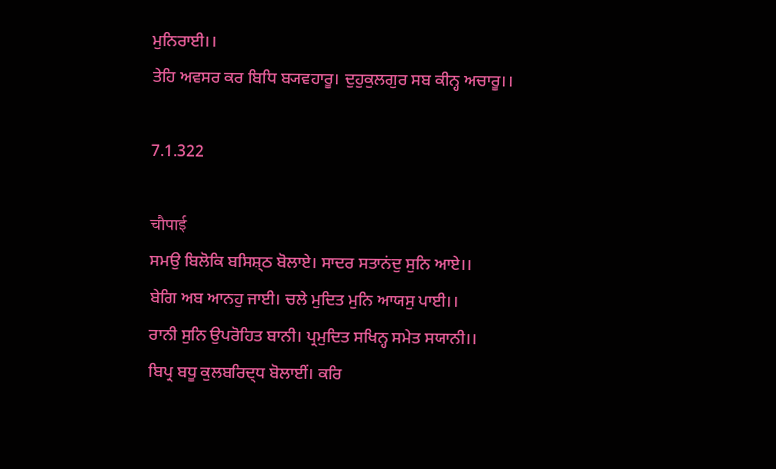ਮੁਨਿਰਾਈ।।
ਤੇਹਿ ਅਵਸਰ ਕਰ ਬਿਧਿ ਬ੍ਯਵਹਾਰੂ। ਦੁਹੁਕੁਲਗੁਰ ਸਬ ਕੀਨ੍ਹ ਅਚਾਰੂ।।

7.1.322

चौपाई
ਸਮਉ ਬਿਲੋਕਿ ਬਸਿਸ਼੍ਠ ਬੋਲਾਏ। ਸਾਦਰ ਸਤਾਨਂਦੁ ਸੁਨਿ ਆਏ।।
ਬੇਗਿ ਅਬ ਆਨਹੁ ਜਾਈ। ਚਲੇ ਮੁਦਿਤ ਮੁਨਿ ਆਯਸੁ ਪਾਈ।।
ਰਾਨੀ ਸੁਨਿ ਉਪਰੋਹਿਤ ਬਾਨੀ। ਪ੍ਰਮੁਦਿਤ ਸਖਿਨ੍ਹ ਸਮੇਤ ਸਯਾਨੀ।।
ਬਿਪ੍ਰ ਬਧੂ ਕੁਲਬਰਿਦ੍ਧ ਬੋਲਾਈਂ। ਕਰਿ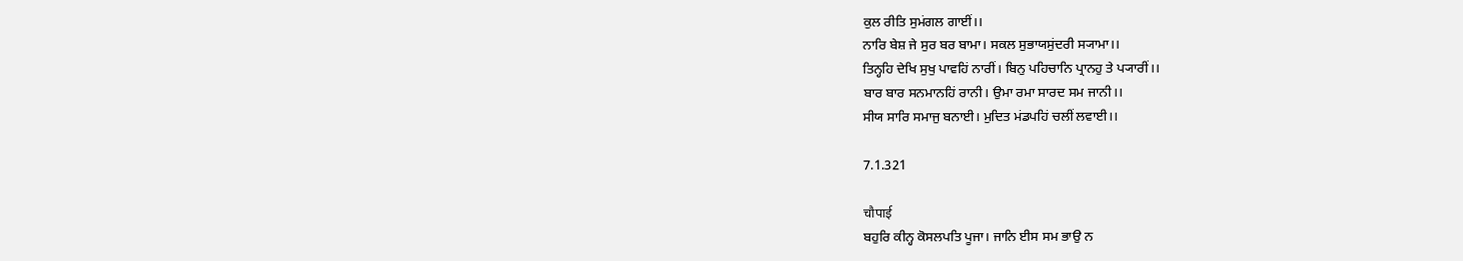ਕੁਲ ਰੀਤਿ ਸੁਮਂਗਲ ਗਾਈਂ।।
ਨਾਰਿ ਬੇਸ਼ ਜੇ ਸੁਰ ਬਰ ਬਾਮਾ। ਸਕਲ ਸੁਭਾਯਸੁਂਦਰੀ ਸ੍ਯਾਮਾ।।
ਤਿਨ੍ਹਹਿ ਦੇਖਿ ਸੁਖੁ ਪਾਵਹਿਂ ਨਾਰੀਂ। ਬਿਨੁ ਪਹਿਚਾਨਿ ਪ੍ਰਾਨਹੁ ਤੇ ਪ੍ਯਾਰੀਂ।।
ਬਾਰ ਬਾਰ ਸਨਮਾਨਹਿਂ ਰਾਨੀ। ਉਮਾ ਰਮਾ ਸਾਰਦ ਸਮ ਜਾਨੀ।।
ਸੀਯ ਸਾਰਿ ਸਮਾਜੁ ਬਨਾਈ। ਮੁਦਿਤ ਮਂਡਪਹਿਂ ਚਲੀਂ ਲਵਾਈ।।

7.1.321

चौपाई
ਬਹੁਰਿ ਕੀਨ੍ਹ ਕੋਸਲਪਤਿ ਪੂਜਾ। ਜਾਨਿ ਈਸ ਸਮ ਭਾਉ ਨ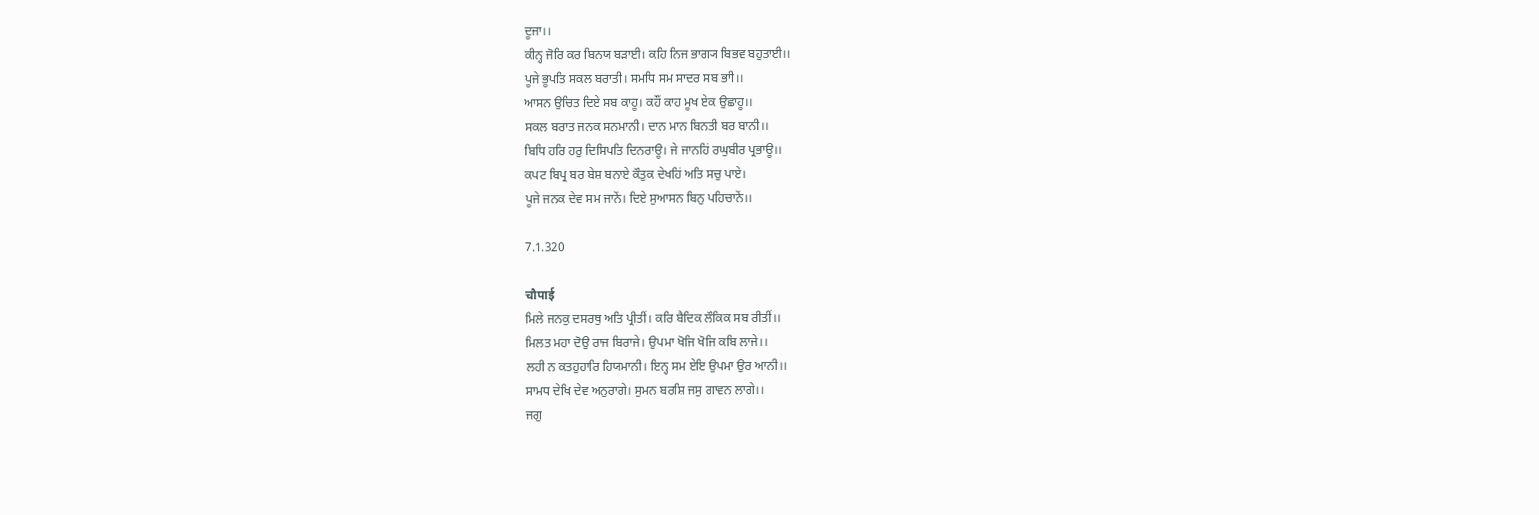ਦੂਜਾ।।
ਕੀਨ੍ਹ ਜੋਰਿ ਕਰ ਬਿਨਯ ਬਡ਼ਾਈ। ਕਹਿ ਨਿਜ ਭਾਗ੍ਯ ਬਿਭਵ ਬਹੁਤਾਈ।।
ਪੂਜੇ ਭੂਪਤਿ ਸਕਲ ਬਰਾਤੀ। ਸਮਧਿ ਸਮ ਸਾਦਰ ਸਬ ਭਾੀ।।
ਆਸਨ ਉਚਿਤ ਦਿਏ ਸਬ ਕਾਹੂ। ਕਹੌਂ ਕਾਹ ਮੂਖ ਏਕ ਉਛਾਹੂ।।
ਸਕਲ ਬਰਾਤ ਜਨਕ ਸਨਮਾਨੀ। ਦਾਨ ਮਾਨ ਬਿਨਤੀ ਬਰ ਬਾਨੀ।।
ਬਿਧਿ ਹਰਿ ਹਰੁ ਦਿਸਿਪਤਿ ਦਿਨਰਾਊ। ਜੇ ਜਾਨਹਿਂ ਰਘੁਬੀਰ ਪ੍ਰਭਾਊ।।
ਕਪਟ ਬਿਪ੍ਰ ਬਰ ਬੇਸ਼ ਬਨਾਏ ਕੌਤੁਕ ਦੇਖਹਿਂ ਅਤਿ ਸਚੁ ਪਾਏ।
ਪੂਜੇ ਜਨਕ ਦੇਵ ਸਮ ਜਾਨੇਂ। ਦਿਏ ਸੁਆਸਨ ਬਿਨੁ ਪਹਿਚਾਨੇਂ।।

7.1.320

चौपाई
ਮਿਲੇ ਜਨਕੁ ਦਸਰਥੁ ਅਤਿ ਪ੍ਰੀਤੀਂ। ਕਰਿ ਬੈਦਿਕ ਲੌਕਿਕ ਸਬ ਰੀਤੀਂ।।
ਮਿਲਤ ਮਹਾ ਦੋਉ ਰਾਜ ਬਿਰਾਜੇ। ਉਪਮਾ ਖੋਜਿ ਖੋਜਿ ਕਬਿ ਲਾਜੇ।।
ਲਹੀ ਨ ਕਤਹੁਹਾਰਿ ਹਿਯਮਾਨੀ। ਇਨ੍ਹ ਸਮ ਏਇ ਉਪਮਾ ਉਰ ਆਨੀ।।
ਸਾਮਧ ਦੇਖਿ ਦੇਵ ਅਨੁਰਾਗੇ। ਸੁਮਨ ਬਰਸ਼ਿ ਜਸੁ ਗਾਵਨ ਲਾਗੇ।।
ਜਗੁ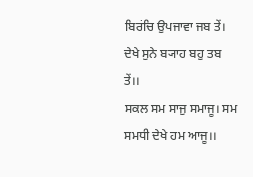ਬਿਰਂਚਿ ਉਪਜਾਵਾ ਜਬ ਤੇਂ। ਦੇਖੇ ਸੁਨੇ ਬ੍ਯਾਹ ਬਹੁ ਤਬ ਤੇਂ।।
ਸਕਲ ਸਮ ਸਾਜੁ ਸਮਾਜੂ। ਸਮ ਸਮਧੀ ਦੇਖੇ ਹਮ ਆਜੂ।।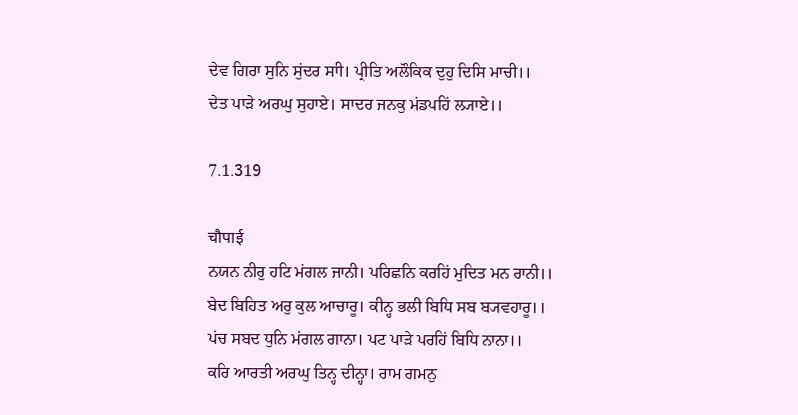ਦੇਵ ਗਿਰਾ ਸੁਨਿ ਸੁਂਦਰ ਸਾੀ। ਪ੍ਰੀਤਿ ਅਲੌਕਿਕ ਦੁਹੁ ਦਿਸਿ ਮਾਚੀ।।
ਦੇਤ ਪਾਡ਼ੇ ਅਰਘੁ ਸੁਹਾਏ। ਸਾਦਰ ਜਨਕੁ ਮਂਡਪਹਿਂ ਲ੍ਯਾਏ।।

7.1.319

चौपाई
ਨਯਨ ਨੀਰੁ ਹਟਿ ਮਂਗਲ ਜਾਨੀ। ਪਰਿਛਨਿ ਕਰਹਿਂ ਮੁਦਿਤ ਮਨ ਰਾਨੀ।।
ਬੇਦ ਬਿਹਿਤ ਅਰੁ ਕੁਲ ਆਚਾਰੂ। ਕੀਨ੍ਹ ਭਲੀ ਬਿਧਿ ਸਬ ਬ੍ਯਵਹਾਰੂ।।
ਪਂਚ ਸਬਦ ਧੁਨਿ ਮਂਗਲ ਗਾਨਾ। ਪਟ ਪਾਡ਼ੇ ਪਰਹਿਂ ਬਿਧਿ ਨਾਨਾ।।
ਕਰਿ ਆਰਤੀ ਅਰਘੁ ਤਿਨ੍ਹ ਦੀਨ੍ਹਾ। ਰਾਮ ਗਮਨੁ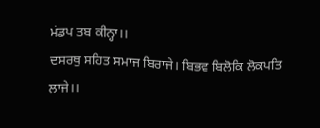ਮਂਡਪ ਤਬ ਕੀਨ੍ਹਾ।।
ਦਸਰਥੁ ਸਹਿਤ ਸਮਾਜ ਬਿਰਾਜੇ। ਬਿਭਵ ਬਿਲੋਕਿ ਲੋਕਪਤਿ ਲਾਜੇ।।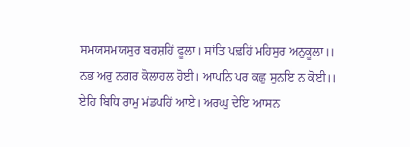ਸਮਯਸਮਯਸੁਰ ਬਰਸ਼ਹਿਂ ਫੂਲਾ। ਸਾਂਤਿ ਪਢ਼ਹਿਂ ਮਹਿਸੁਰ ਅਨੁਕੂਲਾ।।
ਨਭ ਅਰੁ ਨਗਰ ਕੋਲਾਹਲ ਹੋਈ। ਆਪਨਿ ਪਰ ਕਛੁ ਸੁਨਇ ਨ ਕੋਈ।।
ਏਹਿ ਬਿਧਿ ਰਾਮੁ ਮਂਡਪਹਿਂ ਆਏ। ਅਰਘੁ ਦੇਇ ਆਸਨ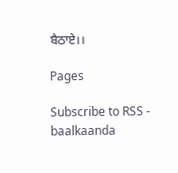ਬੈਠਾਏ।।

Pages

Subscribe to RSS - baalkaanda